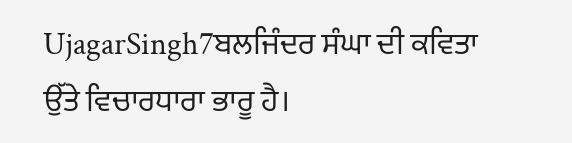UjagarSingh7ਬਲਜਿੰਦਰ ਸੰਘਾ ਦੀ ਕਵਿਤਾ ਉੱਤੇ ਵਿਚਾਰਧਾਰਾ ਭਾਰੂ ਹੈ।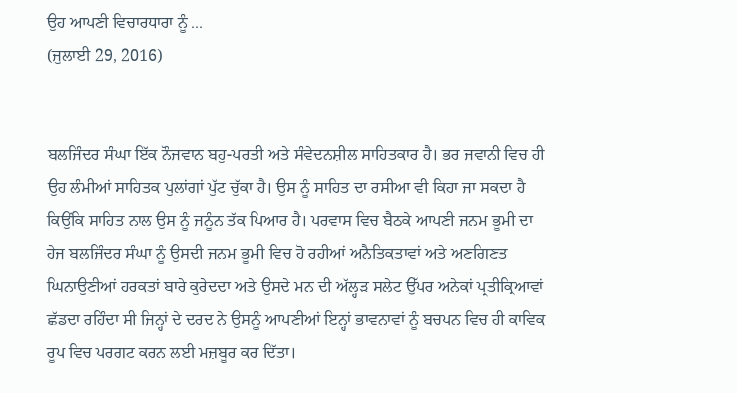ਉਹ ਆਪਣੀ ਵਿਚਾਰਧਾਰਾ ਨੂੰ ...
(ਜੁਲਾਈ 29, 2016)


ਬਲਜਿੰਦਰ ਸੰਘਾ ਇੱਕ ਨੌਜਵਾਨ ਬਹੁ-ਪਰਤੀ ਅਤੇ ਸੰਵੇਦਨਸ਼ੀਲ ਸਾਹਿਤਕਾਰ ਹੈ। ਭਰ ਜਵਾਨੀ ਵਿਚ ਹੀ ਉਹ ਲੰਮੀਆਂ ਸਾਹਿਤਕ ਪੁਲਾਂਗਾਂ ਪੁੱਟ ਚੁੱਕਾ ਹੈ। ਉਸ ਨੂੰ ਸਾਹਿਤ ਦਾ ਰਸੀਆ ਵੀ ਕਿਹਾ ਜਾ ਸਕਦਾ ਹੈ ਕਿਉਂਕਿ ਸਾਹਿਤ ਨਾਲ ਉਸ ਨੂੰ ਜਨੂੰਨ ਤੱਕ ਪਿਆਰ ਹੈ। ਪਰਵਾਸ ਵਿਚ ਬੈਠਕੇ ਆਪਣੀ ਜਨਮ ਭੂਮੀ ਦਾ ਹੇਜ ਬਲਜਿੰਦਰ ਸੰਘਾ ਨੂੰ ਉਸਦੀ ਜਨਮ ਭੂਮੀ ਵਿਚ ਹੋ ਰਹੀਆਂ ਅਨੈਤਿਕਤਾਵਾਂ ਅਤੇ ਅਣਗਿਣਤ ਘਿਨਾਉਣੀਆਂ ਹਰਕਤਾਂ ਬਾਰੇ ਕੁਰੇਦਦਾ ਅਤੇ ਉਸਦੇ ਮਨ ਦੀ ਅੱਲ੍ਹੜ ਸਲੇਟ ਉੱਪਰ ਅਨੇਕਾਂ ਪ੍ਰਤੀਕ੍ਰਿਆਵਾਂ ਛੱਡਦਾ ਰਹਿੰਦਾ ਸੀ ਜਿਨ੍ਹਾਂ ਦੇ ਦਰਦ ਨੇ ਉਸਨੂੰ ਆਪਣੀਆਂ ਇਨ੍ਹਾਂ ਭਾਵਨਾਵਾਂ ਨੂੰ ਬਚਪਨ ਵਿਚ ਹੀ ਕਾਵਿਕ ਰੂਪ ਵਿਚ ਪਰਗਟ ਕਰਨ ਲਈ ਮਜ਼ਬੂਰ ਕਰ ਦਿੱਤਾ।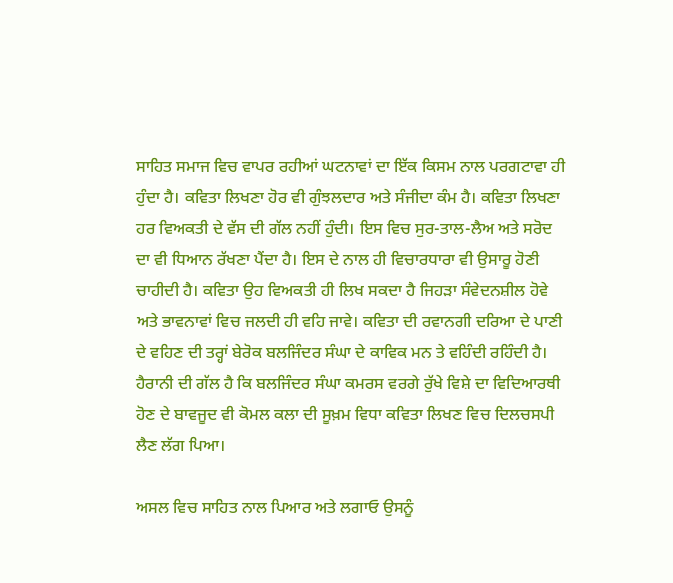ਸਾਹਿਤ ਸਮਾਜ ਵਿਚ ਵਾਪਰ ਰਹੀਆਂ ਘਟਨਾਵਾਂ ਦਾ ਇੱਕ ਕਿਸਮ ਨਾਲ ਪਰਗਟਾਵਾ ਹੀ ਹੁੰਦਾ ਹੈ। ਕਵਿਤਾ ਲਿਖਣਾ ਹੋਰ ਵੀ ਗੁੰਝਲਦਾਰ ਅਤੇ ਸੰਜੀਦਾ ਕੰਮ ਹੈ। ਕਵਿਤਾ ਲਿਖਣਾ ਹਰ ਵਿਅਕਤੀ ਦੇ ਵੱਸ ਦੀ ਗੱਲ ਨਹੀਂ ਹੁੰਦੀ। ਇਸ ਵਿਚ ਸੁਰ-ਤਾਲ-ਲੈਅ ਅਤੇ ਸਰੋਦ ਦਾ ਵੀ ਧਿਆਨ ਰੱਖਣਾ ਪੈਂਦਾ ਹੈ। ਇਸ ਦੇ ਨਾਲ ਹੀ ਵਿਚਾਰਧਾਰਾ ਵੀ ਉਸਾਰੂ ਹੋਣੀ ਚਾਹੀਦੀ ਹੈ। ਕਵਿਤਾ ਉਹ ਵਿਅਕਤੀ ਹੀ ਲਿਖ ਸਕਦਾ ਹੈ ਜਿਹੜਾ ਸੰਵੇਦਨਸ਼ੀਲ ਹੋਵੇ ਅਤੇ ਭਾਵਨਾਵਾਂ ਵਿਚ ਜਲਦੀ ਹੀ ਵਹਿ ਜਾਵੇ। ਕਵਿਤਾ ਦੀ ਰਵਾਨਗੀ ਦਰਿਆ ਦੇ ਪਾਣੀ ਦੇ ਵਹਿਣ ਦੀ ਤਰ੍ਹਾਂ ਬੇਰੋਕ ਬਲਜਿੰਦਰ ਸੰਘਾ ਦੇ ਕਾਵਿਕ ਮਨ ਤੇ ਵਹਿੰਦੀ ਰਹਿੰਦੀ ਹੈ। ਹੈਰਾਨੀ ਦੀ ਗੱਲ ਹੈ ਕਿ ਬਲਜਿੰਦਰ ਸੰਘਾ ਕਮਰਸ ਵਰਗੇ ਰੁੱਖੇ ਵਿਸ਼ੇ ਦਾ ਵਿਦਿਆਰਥੀ ਹੋਣ ਦੇ ਬਾਵਜੂਦ ਵੀ ਕੋਮਲ ਕਲਾ ਦੀ ਸੂਖ਼ਮ ਵਿਧਾ ਕਵਿਤਾ ਲਿਖਣ ਵਿਚ ਦਿਲਚਸਪੀ ਲੈਣ ਲੱਗ ਪਿਆ।

ਅਸਲ ਵਿਚ ਸਾਹਿਤ ਨਾਲ ਪਿਆਰ ਅਤੇ ਲਗਾਓ ਉਸਨੂੰ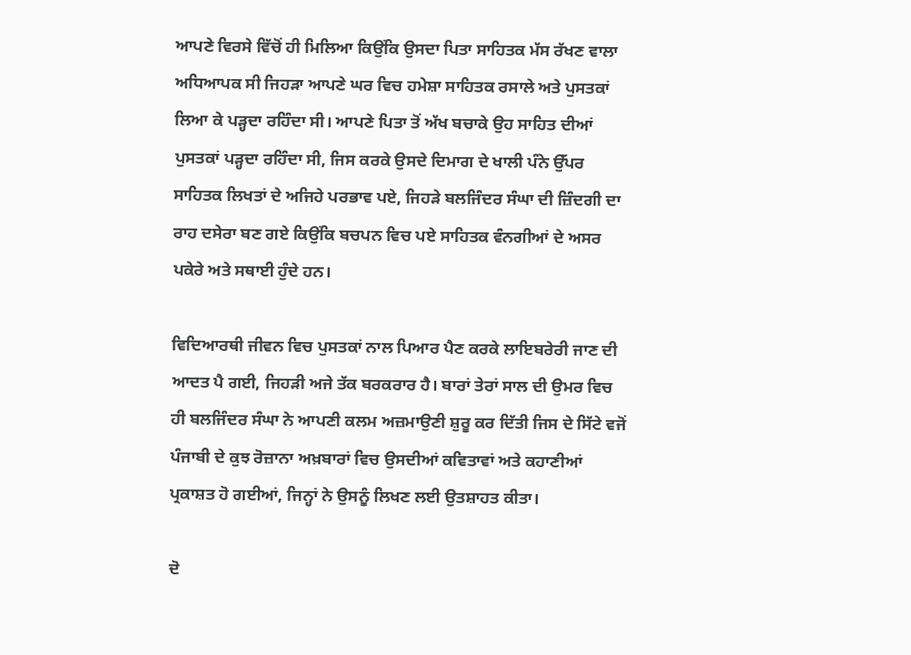ਆਪਣੇ ਵਿਰਸੇ ਵਿੱਚੋਂ ਹੀ ਮਿਲਿਆ ਕਿਉਂਕਿ ਉਸਦਾ ਪਿਤਾ ਸਾਹਿਤਕ ਮੱਸ ਰੱਖਣ ਵਾਲਾ ਅਧਿਆਪਕ ਸੀ ਜਿਹੜਾ ਆਪਣੇ ਘਰ ਵਿਚ ਹਮੇਸ਼ਾ ਸਾਹਿਤਕ ਰਸਾਲੇ ਅਤੇ ਪੁਸਤਕਾਂ ਲਿਆ ਕੇ ਪੜ੍ਹਦਾ ਰਹਿੰਦਾ ਸੀ। ਆਪਣੇ ਪਿਤਾ ਤੋਂ ਅੱਖ ਬਚਾਕੇ ਉਹ ਸਾਹਿਤ ਦੀਆਂ ਪੁਸਤਕਾਂ ਪੜ੍ਹਦਾ ਰਹਿੰਦਾ ਸੀ, ਜਿਸ ਕਰਕੇ ਉਸਦੇ ਦਿਮਾਗ ਦੇ ਖਾਲੀ ਪੰਨੇ ਉੱਪਰ ਸਾਹਿਤਕ ਲਿਖਤਾਂ ਦੇ ਅਜਿਹੇ ਪਰਭਾਵ ਪਏ, ਜਿਹੜੇ ਬਲਜਿੰਦਰ ਸੰਘਾ ਦੀ ਜ਼ਿੰਦਗੀ ਦਾ ਰਾਹ ਦਸੇਰਾ ਬਣ ਗਏ ਕਿਉਂਕਿ ਬਚਪਨ ਵਿਚ ਪਏ ਸਾਹਿਤਕ ਵੰਨਗੀਆਂ ਦੇ ਅਸਰ ਪਕੇਰੇ ਅਤੇ ਸਥਾਈ ਹੁੰਦੇ ਹਨ।

ਵਿਦਿਆਰਥੀ ਜੀਵਨ ਵਿਚ ਪੁਸਤਕਾਂ ਨਾਲ ਪਿਆਰ ਪੈਣ ਕਰਕੇ ਲਾਇਬਰੇਰੀ ਜਾਣ ਦੀ ਆਦਤ ਪੈ ਗਈ, ਜਿਹੜੀ ਅਜੇ ਤੱਕ ਬਰਕਰਾਰ ਹੈ। ਬਾਰਾਂ ਤੇਰਾਂ ਸਾਲ ਦੀ ਉਮਰ ਵਿਚ ਹੀ ਬਲਜਿੰਦਰ ਸੰਘਾ ਨੇ ਆਪਣੀ ਕਲਮ ਅਜ਼ਮਾਉਣੀ ਸ਼ੁਰੂ ਕਰ ਦਿੱਤੀ ਜਿਸ ਦੇ ਸਿੱਟੇ ਵਜੋਂ ਪੰਜਾਬੀ ਦੇ ਕੁਝ ਰੋਜ਼ਾਨਾ ਅਖ਼ਬਾਰਾਂ ਵਿਚ ਉਸਦੀਆਂ ਕਵਿਤਾਵਾਂ ਅਤੇ ਕਹਾਣੀਆਂ ਪ੍ਰਕਾਸ਼ਤ ਹੋ ਗਈਆਂ, ਜਿਨ੍ਹਾਂ ਨੇ ਉਸਨੂੰ ਲਿਖਣ ਲਈ ਉਤਸ਼ਾਹਤ ਕੀਤਾ।

ਦੋ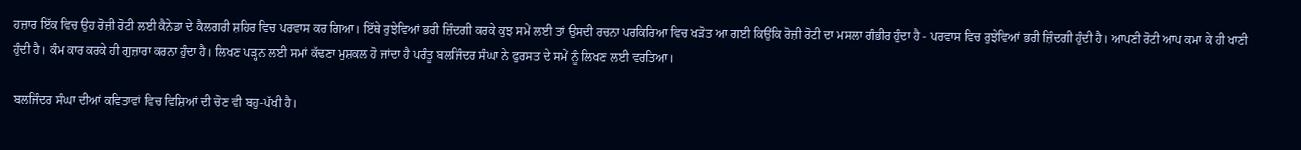ਹਜ਼ਾਰ ਇੱਕ ਵਿਚ ਉਹ ਰੋਜ਼ੀ ਰੋਟੀ ਲਈ ਕੈਨੇਡਾ ਦੇ ਕੈਲਗਰੀ ਸ਼ਹਿਰ ਵਿਚ ਪਰਵਾਸ ਕਰ ਗਿਆ। ਇੱਥੇ ਰੁਝੇਵਿਆਂ ਭਰੀ ਜ਼ਿੰਦਗੀ ਕਰਕੇ ਕੁਝ ਸਮੇਂ ਲਈ ਤਾਂ ਉਸਦੀ ਰਚਨਾ ਪਰਕਿਰਿਆ ਵਿਚ ਖੜੋਤ ਆ ਗਈ ਕਿਉਂਕਿ ਰੋਜ਼ੀ ਰੋਟੀ ਦਾ ਮਸਲਾ ਗੰਭੀਰ ਹੁੰਦਾ ਹੈ - ਪਰਵਾਸ ਵਿਚ ਰੁਝੇਵਿਆਂ ਭਰੀ ਜ਼ਿੰਦਗੀ ਹੁੰਦੀ ਹੈ। ਆਪਣੀ ਰੋਟੀ ਆਪ ਕਮਾ ਕੇ ਹੀ ਖਾਣੀ ਹੁੰਦੀ ਹੈ। ਕੰਮ ਕਾਰ ਕਰਕੇ ਹੀ ਗੁਜ਼ਾਰਾ ਕਰਨਾ ਹੁੰਦਾ ਹੈ। ਲਿਖਣ ਪੜ੍ਹਨ ਲਈ ਸਮਾਂ ਕੱਢਣਾ ਮੁਸ਼ਕਲ ਹੋ ਜਾਂਦਾ ਹੈ ਪਰੰਤੂ ਬਲਜਿੰਦਰ ਸੰਘਾ ਨੇ ਫੁਰਸਤ ਦੇ ਸਮੇਂ ਨੂੰ ਲਿਖਣ ਲਈ ਵਰਤਿਆ।

ਬਲਜਿੰਦਰ ਸੰਘਾ ਦੀਆਂ ਕਵਿਤਾਵਾਂ ਵਿਚ ਵਿਸ਼ਿਆਂ ਦੀ ਚੋਣ ਵੀ ਬਹੁ-ਪੱਖੀ ਹੈ।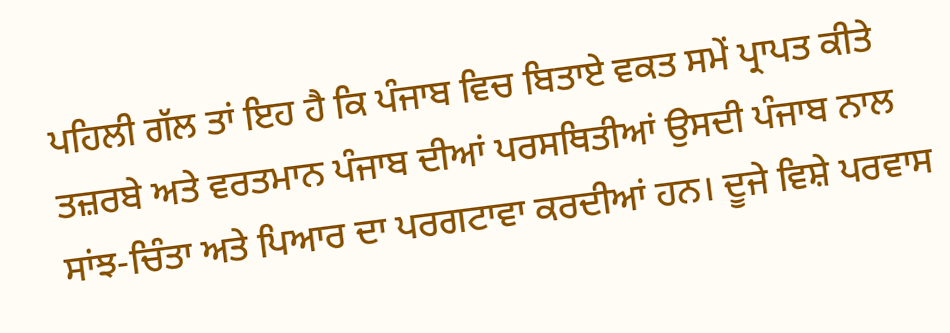ਪਹਿਲੀ ਗੱਲ ਤਾਂ ਇਹ ਹੈ ਕਿ ਪੰਜਾਬ ਵਿਚ ਬਿਤਾਏ ਵਕਤ ਸਮੇਂ ਪ੍ਰਾਪਤ ਕੀਤੇ ਤਜ਼ਰਬੇ ਅਤੇ ਵਰਤਮਾਨ ਪੰਜਾਬ ਦੀਆਂ ਪਰਸਥਿਤੀਆਂ ਉਸਦੀ ਪੰਜਾਬ ਨਾਲ ਸਾਂਝ-ਚਿੰਤਾ ਅਤੇ ਪਿਆਰ ਦਾ ਪਰਗਟਾਵਾ ਕਰਦੀਆਂ ਹਨ। ਦੂਜੇ ਵਿਸ਼ੇ ਪਰਵਾਸ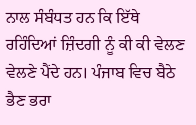ਨਾਲ ਸੰਬੰਧਤ ਹਨ ਕਿ ਇੱਥੇ ਰਹਿੰਦਿਆਂ ਜ਼ਿੰਦਗੀ ਨੂੰ ਕੀ ਕੀ ਵੇਲਣ ਵੇਲਣੇ ਪੈਂਦੇ ਹਨ। ਪੰਜਾਬ ਵਿਚ ਬੈਠੇ ਭੈਣ ਭਰਾ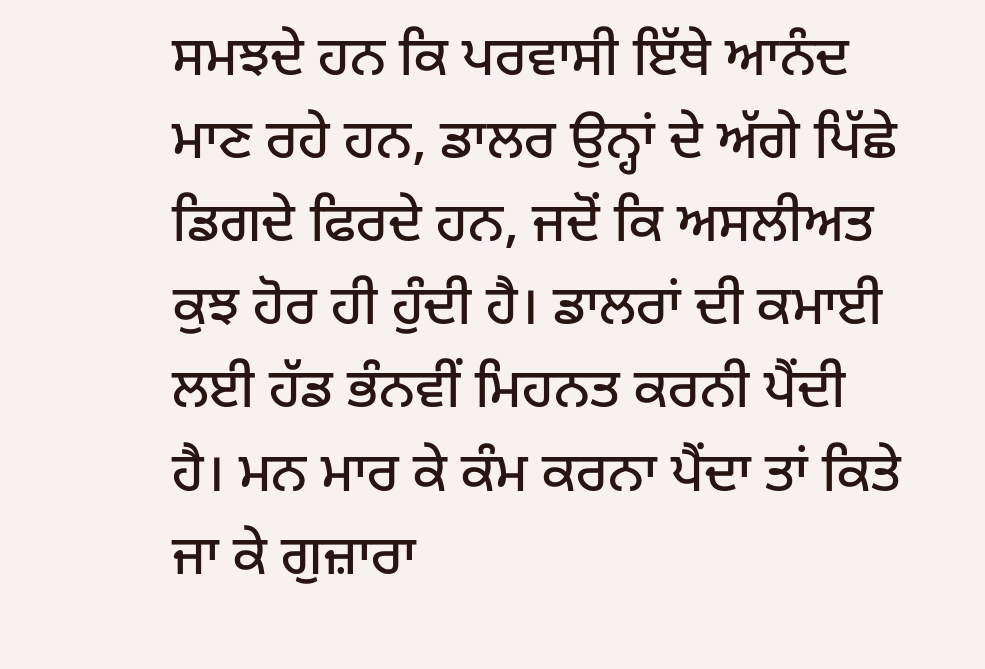ਸਮਝਦੇ ਹਨ ਕਿ ਪਰਵਾਸੀ ਇੱਥੇ ਆਨੰਦ ਮਾਣ ਰਹੇ ਹਨ, ਡਾਲਰ ਉਨ੍ਹਾਂ ਦੇ ਅੱਗੇ ਪਿੱਛੇ ਡਿਗਦੇ ਫਿਰਦੇ ਹਨ, ਜਦੋਂ ਕਿ ਅਸਲੀਅਤ ਕੁਝ ਹੋਰ ਹੀ ਹੁੰਦੀ ਹੈ। ਡਾਲਰਾਂ ਦੀ ਕਮਾਈ ਲਈ ਹੱਡ ਭੰਨਵੀਂ ਮਿਹਨਤ ਕਰਨੀ ਪੈਂਦੀ ਹੈ। ਮਨ ਮਾਰ ਕੇ ਕੰਮ ਕਰਨਾ ਪੈਂਦਾ ਤਾਂ ਕਿਤੇ ਜਾ ਕੇ ਗੁਜ਼ਾਰਾ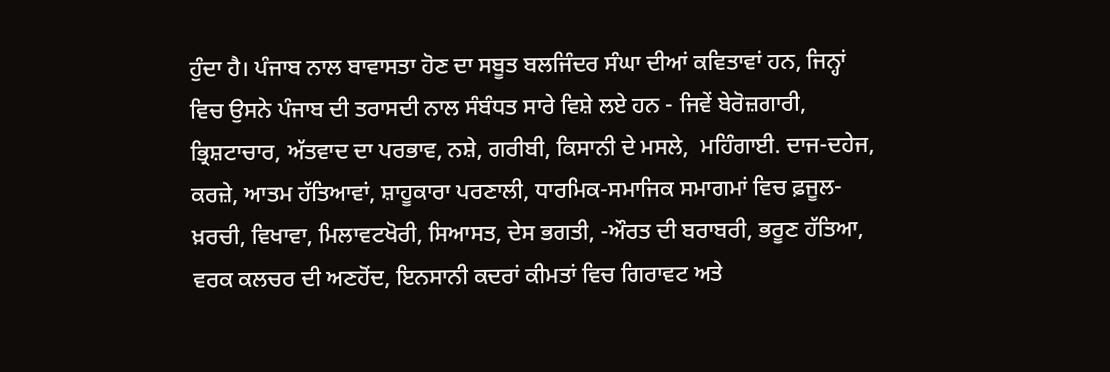ਹੁੰਦਾ ਹੈ। ਪੰਜਾਬ ਨਾਲ ਬਾਵਾਸਤਾ ਹੋਣ ਦਾ ਸਬੂਤ ਬਲਜਿੰਦਰ ਸੰਘਾ ਦੀਆਂ ਕਵਿਤਾਵਾਂ ਹਨ, ਜਿਨ੍ਹਾਂ ਵਿਚ ਉਸਨੇ ਪੰਜਾਬ ਦੀ ਤਰਾਸਦੀ ਨਾਲ ਸੰਬੰਧਤ ਸਾਰੇ ਵਿਸ਼ੇ ਲਏ ਹਨ - ਜਿਵੇਂ ਬੇਰੋਜ਼ਗਾਰੀ, ਭ੍ਰਿਸ਼ਟਾਚਾਰ, ਅੱਤਵਾਦ ਦਾ ਪਰਭਾਵ, ਨਸ਼ੇ, ਗਰੀਬੀ, ਕਿਸਾਨੀ ਦੇ ਮਸਲੇ,  ਮਹਿੰਗਾਈ. ਦਾਜ-ਦਹੇਜ, ਕਰਜ਼ੇ, ਆਤਮ ਹੱਤਿਆਵਾਂ, ਸ਼ਾਹੂਕਾਰਾ ਪਰਣਾਲੀ, ਧਾਰਮਿਕ-ਸਮਾਜਿਕ ਸਮਾਗਮਾਂ ਵਿਚ ਫ਼ਜੂਲ-ਖ਼ਰਚੀ, ਵਿਖਾਵਾ, ਮਿਲਾਵਟਖੋਰੀ, ਸਿਆਸਤ, ਦੇਸ ਭਗਤੀ, -ਔਰਤ ਦੀ ਬਰਾਬਰੀ, ਭਰੂਣ ਹੱਤਿਆ, ਵਰਕ ਕਲਚਰ ਦੀ ਅਣਹੋਂਦ, ਇਨਸਾਨੀ ਕਦਰਾਂ ਕੀਮਤਾਂ ਵਿਚ ਗਿਰਾਵਟ ਅਤੇ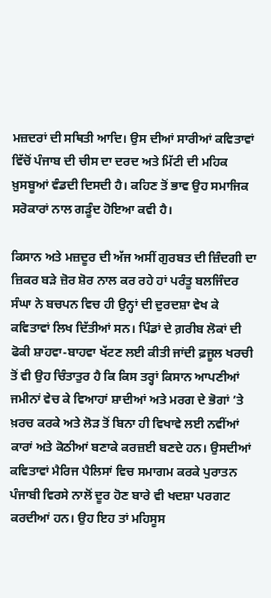ਮਜ਼ਦਰਾਂ ਦੀ ਸਥਿਤੀ ਆਦਿ। ਉਸ ਦੀਆਂ ਸਾਰੀਆਂ ਕਵਿਤਾਵਾਂ ਵਿੱਚੋਂ ਪੰਜਾਬ ਦੀ ਚੀਸ ਦਾ ਦਰਦ ਅਤੇ ਮਿੱਟੀ ਦੀ ਮਹਿਕ ਖ਼ੁਸਬੂਆਂ ਵੰਡਦੀ ਦਿਸਦੀ ਹੈ। ਕਹਿਣ ਤੋਂ ਭਾਵ ਉਹ ਸਮਾਜਿਕ ਸਰੋਕਾਰਾਂ ਨਾਲ ਗੜੂੰਦ ਹੋਇਆ ਕਵੀ ਹੈ।

ਕਿਸਾਨ ਅਤੇ ਮਜ਼ਦੂਰ ਦੀ ਅੱਜ ਅਸੀਂ ਗੁਰਬਤ ਦੀ ਜ਼ਿੰਦਗੀ ਦਾ ਜ਼ਿਕਰ ਬੜੇ ਜ਼ੋਰ ਸ਼ੋਰ ਨਾਲ ਕਰ ਰਹੇ ਹਾਂ ਪਰੰਤੂ ਬਲਜਿੰਦਰ ਸੰਘਾ ਨੇ ਬਚਪਨ ਵਿਚ ਹੀ ਉਨ੍ਹਾਂ ਦੀ ਦੁਰਦਸ਼ਾ ਵੇਖ ਕੇ ਕਵਿਤਾਵਾਂ ਲਿਖ ਦਿੱਤੀਆਂ ਸਨ। ਪਿੰਡਾਂ ਦੇ ਗ਼ਰੀਬ ਲੋਕਾਂ ਦੀ ਫੋਕੀ ਸ਼ਾਹਵਾ-ਬਾਹਵਾ ਖੱਟਣ ਲਈ ਕੀਤੀ ਜਾਂਦੀ ਫ਼ਜੂਲ ਖਰਚੀ ਤੋਂ ਵੀ ਉਹ ਚਿੰਤਾਤੁਰ ਹੈ ਕਿ ਕਿਸ ਤਰ੍ਹਾਂ ਕਿਸਾਨ ਆਪਣੀਆਂ ਜਮੀਨਾਂ ਵੇਚ ਕੇ ਵਿਆਹਾਂ ਸ਼ਾਦੀਆਂ ਅਤੇ ਮਰਗ ਦੇ ਭੋਗਾਂ ’ਤੇ ਖ਼ਰਚ ਕਰਕੇ ਅਤੇ ਲੋੜ ਤੋਂ ਬਿਨਾ ਹੀ ਵਿਖਾਵੇ ਲਈ ਨਵੀਂਆਂ ਕਾਰਾਂ ਅਤੇ ਕੋਠੀਆਂ ਬਣਾਕੇ ਕਰਜ਼ਈ ਬਣਦੇ ਹਨ। ਉਸਦੀਆਂ ਕਵਿਤਾਵਾਂ ਮੈਰਿਜ ਪੈਲਿਸਾਂ ਵਿਚ ਸਮਾਗਮ ਕਰਕੇ ਪੁਰਾਤਨ ਪੰਜਾਬੀ ਵਿਰਸੇ ਨਾਲੋਂ ਦੂਰ ਹੋਣ ਬਾਰੇ ਵੀ ਖਦਸ਼ਾ ਪਰਗਟ ਕਰਦੀਆਂ ਹਨ। ਉਹ ਇਹ ਤਾਂ ਮਹਿਸੂਸ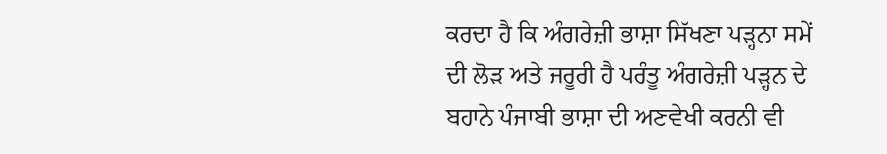ਕਰਦਾ ਹੈ ਕਿ ਅੰਗਰੇਜ਼ੀ ਭਾਸ਼ਾ ਸਿੱਖਣਾ ਪੜ੍ਹਨਾ ਸਮੇਂ ਦੀ ਲੋੜ ਅਤੇ ਜਰੂਰੀ ਹੈ ਪਰੰਤੂ ਅੰਗਰੇਜ਼ੀ ਪੜ੍ਹਨ ਦੇ ਬਹਾਨੇ ਪੰਜਾਬੀ ਭਾਸ਼ਾ ਦੀ ਅਣਵੇਖੀ ਕਰਨੀ ਵੀ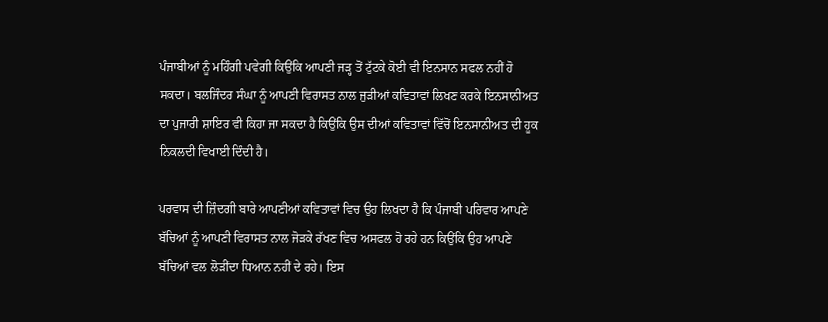ਪੰਜਾਬੀਆਂ ਨੂੰ ਮਹਿੰਗੀ ਪਵੇਗੀ ਕਿਉਂਕਿ ਆਪਣੀ ਜੜ੍ਹ ਤੋਂ ਟੁੱਟਕੇ ਕੋਈ ਵੀ ਇਨਸਾਨ ਸਫਲ ਨਹੀਂ ਹੋ ਸਕਦਾ। ਬਲਜਿੰਦਰ ਸੰਘਾ ਨੂੰ ਆਪਣੀ ਵਿਰਾਸਤ ਨਾਲ ਜੁੜੀਆਂ ਕਵਿਤਾਵਾਂ ਲਿਖਣ ਕਰਕੇ ਇਨਸਾਨੀਅਤ ਦਾ ਪੁਜਾਰੀ ਸ਼ਾਇਰ ਵੀ ਕਿਹਾ ਜਾ ਸਕਦਾ ਹੈ ਕਿਉਂਕਿ ਉਸ ਦੀਆਂ ਕਵਿਤਾਵਾਂ ਵਿੱਚੋਂ ਇਨਸਾਨੀਅਤ ਦੀ ਹੂਕ ਨਿਕਲਦੀ ਵਿਖਾਈ ਦਿੰਦੀ ਹੈ।

ਪਰਵਾਸ ਦੀ ਜ਼ਿੰਦਗੀ ਬਾਰੇ ਆਪਣੀਆਂ ਕਵਿਤਾਵਾਂ ਵਿਚ ਉਹ ਲਿਖਦਾ ਹੈ ਕਿ ਪੰਜਾਬੀ ਪਰਿਵਾਰ ਆਪਣੇ ਬੱਚਿਆਂ ਨੂੰ ਆਪਣੀ ਵਿਰਾਸਤ ਨਾਲ ਜੋੜਕੇ ਰੱਖਣ ਵਿਚ ਅਸਫਲ ਹੋ ਰਹੇ ਹਨ ਕਿਉਂਕਿ ਉਹ ਆਪਣੇ ਬੱਚਿਆਂ ਵਲ ਲੋੜੀਂਦਾ ਧਿਆਨ ਨਹੀਂ ਦੇ ਰਹੇ। ਇਸ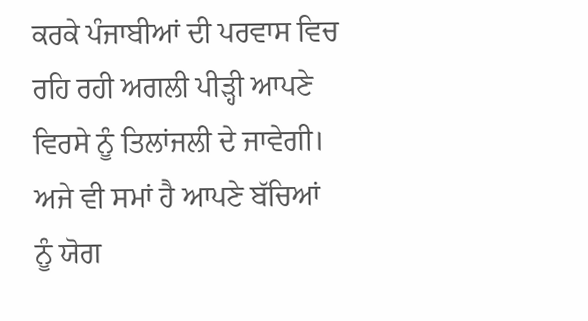ਕਰਕੇ ਪੰਜਾਬੀਆਂ ਦੀ ਪਰਵਾਸ ਵਿਚ ਰਹਿ ਰਹੀ ਅਗਲੀ ਪੀੜ੍ਹੀ ਆਪਣੇ ਵਿਰਸੇ ਨੂੰ ਤਿਲਾਂਜਲੀ ਦੇ ਜਾਵੇਗੀ। ਅਜੇ ਵੀ ਸਮਾਂ ਹੈ ਆਪਣੇ ਬੱਚਿਆਂ ਨੂੰ ਯੋਗ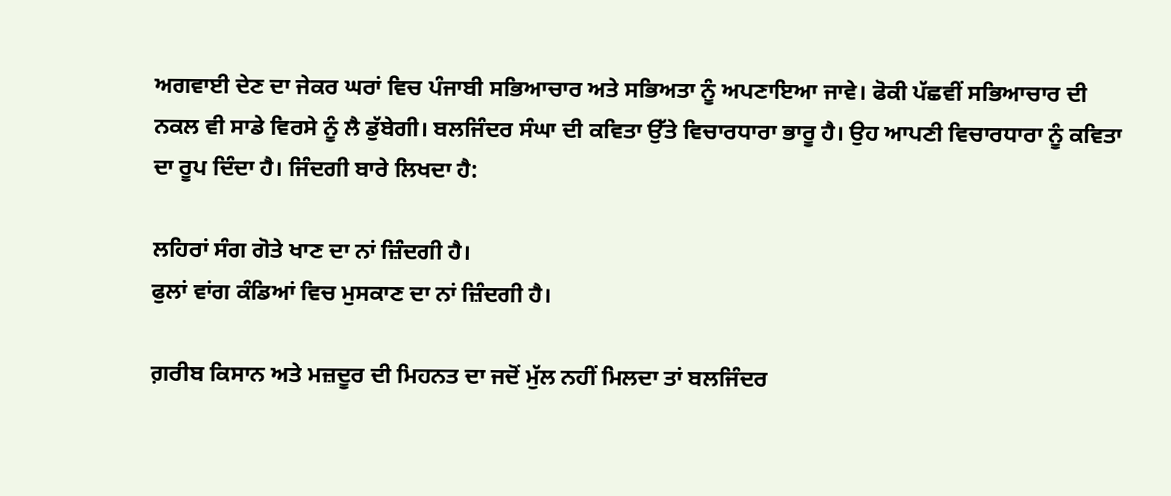ਅਗਵਾਈ ਦੇਣ ਦਾ ਜੇਕਰ ਘਰਾਂ ਵਿਚ ਪੰਜਾਬੀ ਸਭਿਆਚਾਰ ਅਤੇ ਸਭਿਅਤਾ ਨੂੰ ਅਪਣਾਇਆ ਜਾਵੇ। ਫੋਕੀ ਪੱਛਵੀਂ ਸਭਿਆਚਾਰ ਦੀ ਨਕਲ ਵੀ ਸਾਡੇ ਵਿਰਸੇ ਨੂੰ ਲੈ ਡੁੱਬੇਗੀ। ਬਲਜਿੰਦਰ ਸੰਘਾ ਦੀ ਕਵਿਤਾ ਉੱਤੇ ਵਿਚਾਰਧਾਰਾ ਭਾਰੂ ਹੈ। ਉਹ ਆਪਣੀ ਵਿਚਾਰਧਾਰਾ ਨੂੰ ਕਵਿਤਾ ਦਾ ਰੂਪ ਦਿੰਦਾ ਹੈ। ਜਿੰਦਗੀ ਬਾਰੇ ਲਿਖਦਾ ਹੈ:

ਲਹਿਰਾਂ ਸੰਗ ਗੋਤੇ ਖਾਣ ਦਾ ਨਾਂ ਜ਼ਿੰਦਗੀ ਹੈ।
ਫੁਲਾਂ ਵਾਂਗ ਕੰਡਿਆਂ ਵਿਚ ਮੁਸਕਾਣ ਦਾ ਨਾਂ ਜ਼ਿੰਦਗੀ ਹੈ।

ਗ਼ਰੀਬ ਕਿਸਾਨ ਅਤੇ ਮਜ਼ਦੂਰ ਦੀ ਮਿਹਨਤ ਦਾ ਜਦੋਂ ਮੁੱਲ ਨਹੀਂ ਮਿਲਦਾ ਤਾਂ ਬਲਜਿੰਦਰ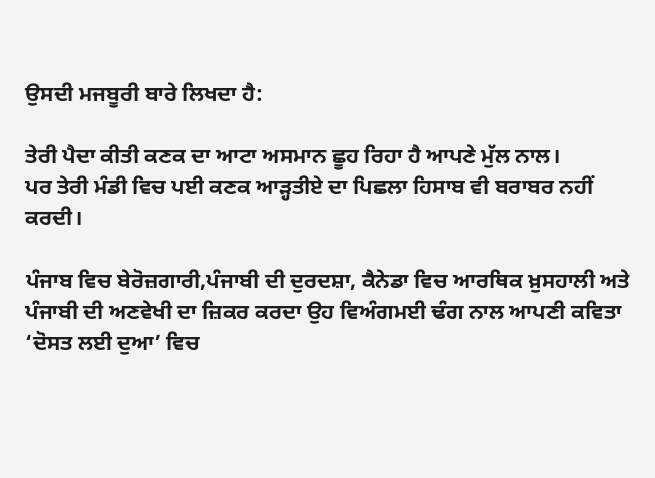ਉਸਦੀ ਮਜਬੂਰੀ ਬਾਰੇ ਲਿਖਦਾ ਹੈ:

ਤੇਰੀ ਪੈਦਾ ਕੀਤੀ ਕਣਕ ਦਾ ਆਟਾ ਅਸਮਾਨ ਛੂਹ ਰਿਹਾ ਹੈ ਆਪਣੇ ਮੁੱਲ ਨਾਲ।
ਪਰ ਤੇਰੀ ਮੰਡੀ ਵਿਚ ਪਈ ਕਣਕ ਆੜ੍ਹਤੀਏ ਦਾ ਪਿਛਲਾ ਹਿਸਾਬ ਵੀ ਬਰਾਬਰ ਨਹੀਂ ਕਰਦੀ।

ਪੰਜਾਬ ਵਿਚ ਬੇਰੋਜ਼ਗਾਰੀ,ਪੰਜਾਬੀ ਦੀ ਦੁਰਦਸ਼ਾ, ਕੈਨੇਡਾ ਵਿਚ ਆਰਥਿਕ ਖ਼ੁਸਹਾਲੀ ਅਤੇ ਪੰਜਾਬੀ ਦੀ ਅਣਵੇਖੀ ਦਾ ਜ਼ਿਕਰ ਕਰਦਾ ਉਹ ਵਿਅੰਗਮਈ ਢੰਗ ਨਾਲ ਆਪਣੀ ਕਵਿਤਾ ‘ਦੋਸਤ ਲਈ ਦੁਆ’ ਵਿਚ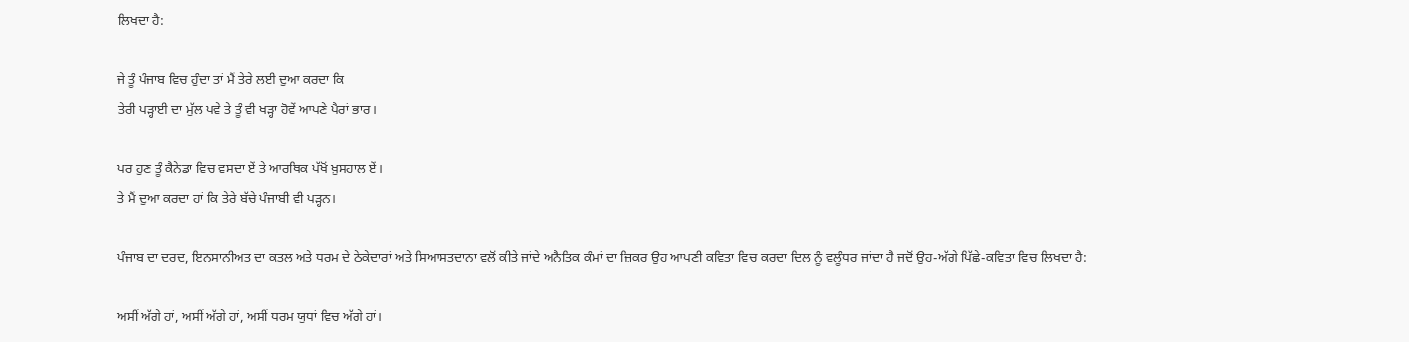ਲਿਖਦਾ ਹੈ:

ਜੇ ਤੂੰ ਪੰਜਾਬ ਵਿਚ ਹੁੰਦਾ ਤਾਂ ਮੈਂ ਤੇਰੇ ਲਈ ਦੁਆ ਕਰਦਾ ਕਿ
ਤੇਰੀ ਪੜ੍ਹਾਈ ਦਾ ਮੁੱਲ ਪਵੇ ਤੇ ਤੂੰ ਵੀ ਖੜ੍ਹਾ ਹੋਵੇਂ ਆਪਣੇ ਪੈਰਾਂ ਭਾਰ।

ਪਰ ਹੁਣ ਤੂੰ ਕੈਨੇਡਾ ਵਿਚ ਵਸਦਾ ਏਂ ਤੇ ਆਰਥਿਕ ਪੱਖੋਂ ਖ਼ੁਸਹਾਲ ਏਂ।
ਤੇ ਮੈਂ ਦੁਆ ਕਰਦਾ ਹਾਂ ਕਿ ਤੇਰੇ ਬੱਚੇ ਪੰਜਾਬੀ ਵੀ ਪੜ੍ਹਨ।

ਪੰਜਾਬ ਦਾ ਦਰਦ, ਇਨਸਾਨੀਅਤ ਦਾ ਕਤਲ ਅਤੇ ਧਰਮ ਦੇ ਠੇਕੇਦਾਰਾਂ ਅਤੇ ਸਿਆਸਤਦਾਨਾ ਵਲੋਂ ਕੀਤੇ ਜਾਂਦੇ ਅਨੈਤਿਕ ਕੰਮਾਂ ਦਾ ਜ਼ਿਕਰ ਉਹ ਆਪਣੀ ਕਵਿਤਾ ਵਿਚ ਕਰਦਾ ਦਿਲ ਨੂੰ ਵਲੂੰਧਰ ਜਾਂਦਾ ਹੈ ਜਦੋਂ ਉਹ-ਅੱਗੇ ਪਿੱਛੇ-ਕਵਿਤਾ ਵਿਚ ਲਿਖਦਾ ਹੈ:

ਅਸੀਂ ਅੱਗੇ ਹਾਂ, ਅਸੀਂ ਅੱਗੇ ਹਾਂ, ਅਸੀਂ ਧਰਮ ਯੁਧਾਂ ਵਿਚ ਅੱਗੇ ਹਾਂ।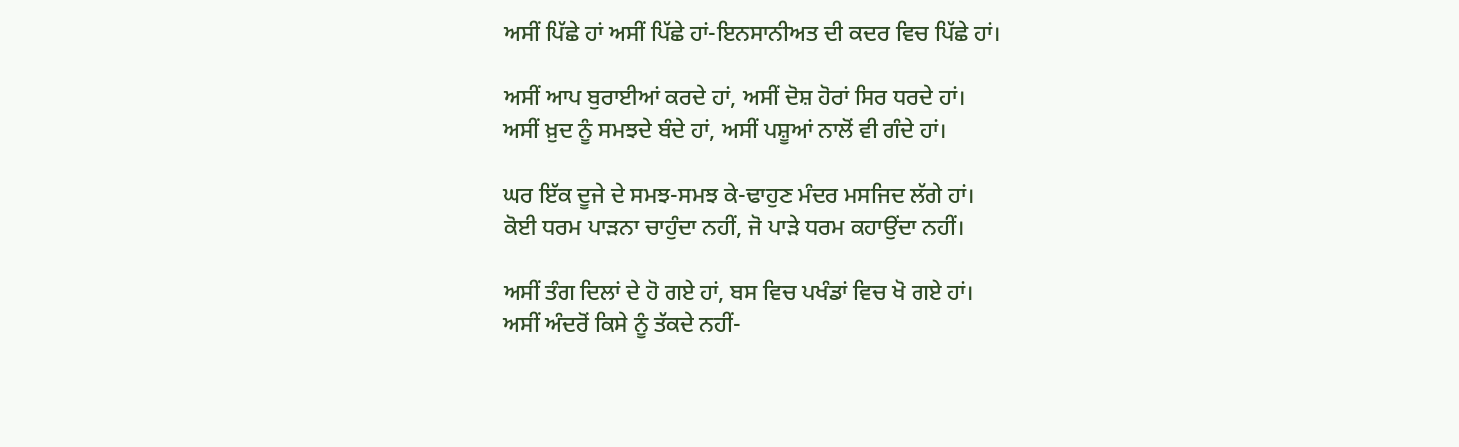ਅਸੀਂ ਪਿੱਛੇ ਹਾਂ ਅਸੀਂ ਪਿੱਛੇ ਹਾਂ-ਇਨਸਾਨੀਅਤ ਦੀ ਕਦਰ ਵਿਚ ਪਿੱਛੇ ਹਾਂ।

ਅਸੀਂ ਆਪ ਬੁਰਾਈਆਂ ਕਰਦੇ ਹਾਂ, ਅਸੀਂ ਦੋਸ਼ ਹੋਰਾਂ ਸਿਰ ਧਰਦੇ ਹਾਂ।
ਅਸੀਂ ਖ਼ੁਦ ਨੂੰ ਸਮਝਦੇ ਬੰਦੇ ਹਾਂ, ਅਸੀਂ ਪਸ਼ੂਆਂ ਨਾਲੋਂ ਵੀ ਗੰਦੇ ਹਾਂ।

ਘਰ ਇੱਕ ਦੂਜੇ ਦੇ ਸਮਝ-ਸਮਝ ਕੇ-ਢਾਹੁਣ ਮੰਦਰ ਮਸਜਿਦ ਲੱਗੇ ਹਾਂ।
ਕੋਈ ਧਰਮ ਪਾੜਨਾ ਚਾਹੁੰਦਾ ਨਹੀਂ, ਜੋ ਪਾੜੇ ਧਰਮ ਕਹਾਉਂਦਾ ਨਹੀਂ।

ਅਸੀਂ ਤੰਗ ਦਿਲਾਂ ਦੇ ਹੋ ਗਏ ਹਾਂ, ਬਸ ਵਿਚ ਪਖੰਡਾਂ ਵਿਚ ਖੋ ਗਏ ਹਾਂ।
ਅਸੀਂ ਅੰਦਰੋਂ ਕਿਸੇ ਨੂੰ ਤੱਕਦੇ ਨਹੀਂ-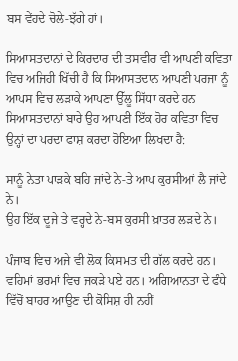ਬਸ ਵੇਂਹਦੇ ਚੋਲੇ-ਝੱਗੇ ਹਾਂ।

ਸਿਆਸਤਦਾਨਾਂ ਦੇ ਕਿਰਦਾਰ ਦੀ ਤਸਵੀਰ ਵੀ ਆਪਣੀ ਕਵਿਤਾ ਵਿਚ ਅਜਿਹੀ ਖਿੱਚੀ ਹੈ ਕਿ ਸਿਆਸਤਦਾਨ ਆਪਣੀ ਪਰਜਾ ਨੂੰ ਆਪਸ ਵਿਚ ਲੜਾਕੇ ਆਪਣਾ ਉੱਲੂ ਸਿੱਧਾ ਕਰਦੇ ਹਨ ਸਿਆਸਤਦਾਨਾਂ ਬਾਰੇ ਉਹ ਆਪਣੀ ਇੱਕ ਹੋਰ ਕਵਿਤਾ ਵਿਚ ਉਨ੍ਹਾਂ ਦਾ ਪਰਦਾ ਫਾਸ਼ ਕਰਦਾ ਹੋਇਆ ਲਿਖਦਾ ਹੈ:

ਸਾਨੂੰ ਨੇਤਾ ਪਾੜਕੇ ਬਹਿ ਜਾਂਦੇ ਨੇ-ਤੇ ਆਪ ਕੁਰਸੀਆਂ ਲੈ ਜਾਂਦੇ ਨੇ।
ਉਹ ਇੱਕ ਦੂਜੇ ਤੇ ਵਰ੍ਹਦੇ ਨੇ-ਬਸ ਕੁਰਸੀ ਖ਼ਾਤਰ ਲੜਦੇ ਨੇ।

ਪੰਜਾਬ ਵਿਚ ਅਜੇ ਵੀ ਲੋਕ ਕਿਸਮਤ ਦੀ ਗੱਲ ਕਰਦੇ ਹਨ। ਵਹਿਮਾਂ ਭਰਮਾਂ ਵਿਚ ਜਕੜੇ ਪਏ ਹਨ। ਅਗਿਆਨਤਾ ਦੇ ਫੰਧੇ ਵਿੱਚੋਂ ਬਾਹਰ ਆਉਣ ਦੀ ਕੋਸਿਸ਼ ਹੀ ਨਹੀਂ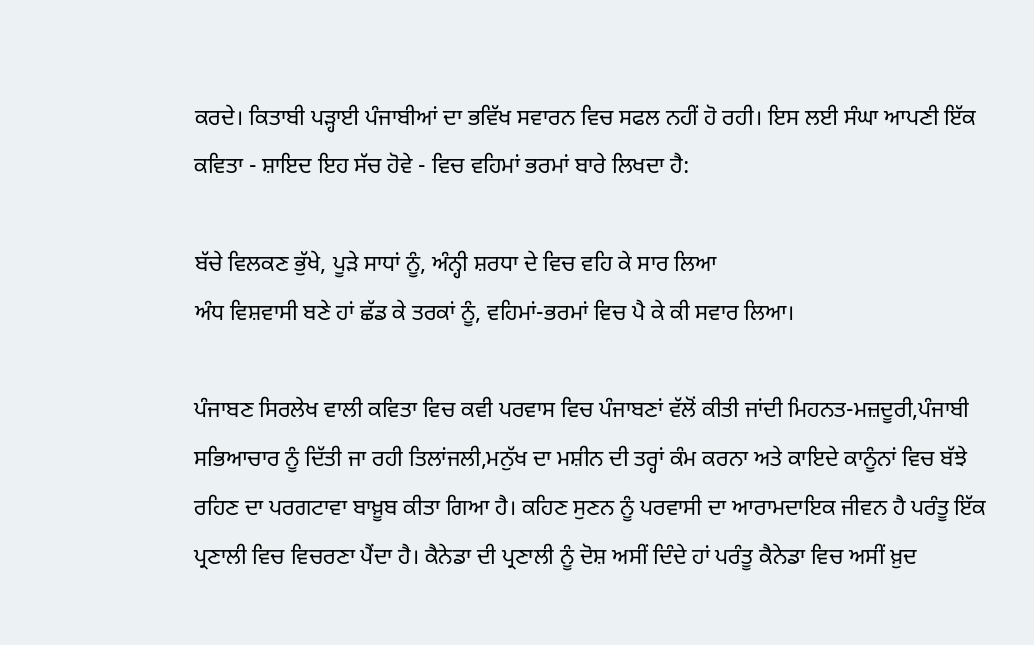ਕਰਦੇ। ਕਿਤਾਬੀ ਪੜ੍ਹਾਈ ਪੰਜਾਬੀਆਂ ਦਾ ਭਵਿੱਖ ਸਵਾਰਨ ਵਿਚ ਸਫਲ ਨਹੀਂ ਹੋ ਰਹੀ। ਇਸ ਲਈ ਸੰਘਾ ਆਪਣੀ ਇੱਕ ਕਵਿਤਾ - ਸ਼ਾਇਦ ਇਹ ਸੱਚ ਹੋਵੇ - ਵਿਚ ਵਹਿਮਾਂ ਭਰਮਾਂ ਬਾਰੇ ਲਿਖਦਾ ਹੈ:

ਬੱਚੇ ਵਿਲਕਣ ਭੁੱਖੇ, ਪੂੜੇ ਸਾਧਾਂ ਨੂੰ, ਅੰਨ੍ਹੀ ਸ਼ਰਧਾ ਦੇ ਵਿਚ ਵਹਿ ਕੇ ਸਾਰ ਲਿਆ
ਅੰਧ ਵਿਸ਼ਵਾਸੀ ਬਣੇ ਹਾਂ ਛੱਡ ਕੇ ਤਰਕਾਂ ਨੂੰ, ਵਹਿਮਾਂ-ਭਰਮਾਂ ਵਿਚ ਪੈ ਕੇ ਕੀ ਸਵਾਰ ਲਿਆ।

ਪੰਜਾਬਣ ਸਿਰਲੇਖ ਵਾਲੀ ਕਵਿਤਾ ਵਿਚ ਕਵੀ ਪਰਵਾਸ ਵਿਚ ਪੰਜਾਬਣਾਂ ਵੱਲੋਂ ਕੀਤੀ ਜਾਂਦੀ ਮਿਹਨਤ-ਮਜ਼ਦੂਰੀ,ਪੰਜਾਬੀ ਸਭਿਆਚਾਰ ਨੂੰ ਦਿੱਤੀ ਜਾ ਰਹੀ ਤਿਲਾਂਜਲੀ,ਮਨੁੱਖ ਦਾ ਮਸ਼ੀਨ ਦੀ ਤਰ੍ਹਾਂ ਕੰਮ ਕਰਨਾ ਅਤੇ ਕਾਇਦੇ ਕਾਨੂੰਨਾਂ ਵਿਚ ਬੱਝੇ ਰਹਿਣ ਦਾ ਪਰਗਟਾਵਾ ਬਾਖ਼ੂਬ ਕੀਤਾ ਗਿਆ ਹੈ। ਕਹਿਣ ਸੁਣਨ ਨੂੰ ਪਰਵਾਸੀ ਦਾ ਆਰਾਮਦਾਇਕ ਜੀਵਨ ਹੈ ਪਰੰਤੂ ਇੱਕ ਪ੍ਰਣਾਲੀ ਵਿਚ ਵਿਚਰਣਾ ਪੈਂਦਾ ਹੈ। ਕੈਨੇਡਾ ਦੀ ਪ੍ਰਣਾਲੀ ਨੂੰ ਦੋਸ਼ ਅਸੀਂ ਦਿੰਦੇ ਹਾਂ ਪਰੰਤੂ ਕੈਨੇਡਾ ਵਿਚ ਅਸੀਂ ਖ਼ੁਦ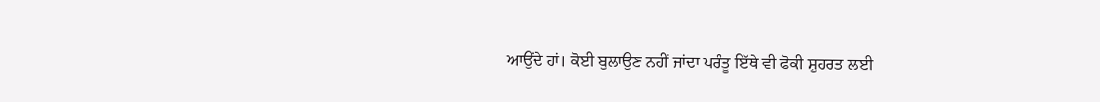ਆਉਂਦੇ ਹਾਂ। ਕੋਈ ਬੁਲਾਉਣ ਨਹੀਂ ਜਾਂਦਾ ਪਰੰਤੂ ਇੱਥੇ ਵੀ ਫੋਕੀ ਸ਼ੁਹਰਤ ਲਈ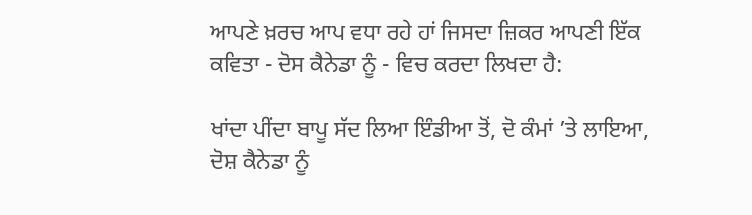ਆਪਣੇ ਖ਼ਰਚ ਆਪ ਵਧਾ ਰਹੇ ਹਾਂ ਜਿਸਦਾ ਜ਼ਿਕਰ ਆਪਣੀ ਇੱਕ ਕਵਿਤਾ - ਦੋਸ ਕੈਨੇਡਾ ਨੂੰ - ਵਿਚ ਕਰਦਾ ਲਿਖਦਾ ਹੈ:

ਖਾਂਦਾ ਪੀਂਦਾ ਬਾਪੂ ਸੱਦ ਲਿਆ ਇੰਡੀਆ ਤੋਂ, ਦੋ ਕੰਮਾਂ ’ਤੇ ਲਾਇਆ, ਦੋਸ਼ ਕੈਨੇਡਾ ਨੂੰ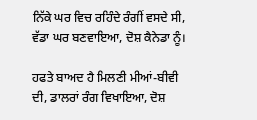ਨਿੱਕੇ ਘਰ ਵਿਚ ਰਹਿੰਦੇ ਰੰਗੀਂ ਵਸਦੇ ਸੀ, ਵੱਡਾ ਘਰ ਬਣਵਾਇਆ, ਦੋਸ਼ ਕੈਨੇਡਾ ਨੂੰ।

ਹਫਤੇ ਬਾਅਦ ਹੈ ਮਿਲਣੀ ਮੀਆਂ-ਬੀਵੀ ਦੀ, ਡਾਲਰਾਂ ਰੰਗ ਵਿਖਾਇਆ, ਦੋਸ਼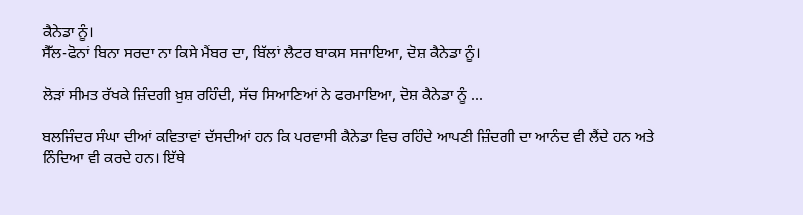ਕੈਨੇਡਾ ਨੂੰ।
ਸੈੱਲ-ਫੋਨਾਂ ਬਿਨਾ ਸਰਦਾ ਨਾ ਕਿਸੇ ਮੈਂਬਰ ਦਾ, ਬਿੱਲਾਂ ਲੈਟਰ ਬਾਕਸ ਸਜਾਇਆ, ਦੋਸ਼ ਕੈਨੇਡਾ ਨੂੰ।

ਲੋੜਾਂ ਸੀਮਤ ਰੱਖਕੇ ਜ਼ਿੰਦਗੀ ਖ਼ੁਸ਼ ਰਹਿੰਦੀ, ਸੱਚ ਸਿਆਣਿਆਂ ਨੇ ਫਰਮਾਇਆ, ਦੋਸ਼ ਕੈਨੇਡਾ ਨੂੰ ...

ਬਲਜਿੰਦਰ ਸੰਘਾ ਦੀਆਂ ਕਵਿਤਾਵਾਂ ਦੱਸਦੀਆਂ ਹਨ ਕਿ ਪਰਵਾਸੀ ਕੈਨੇਡਾ ਵਿਚ ਰਹਿੰਦੇ ਆਪਣੀ ਜ਼ਿੰਦਗੀ ਦਾ ਆਨੰਦ ਵੀ ਲੈਂਦੇ ਹਨ ਅਤੇ ਨਿੰਦਿਆ ਵੀ ਕਰਦੇ ਹਨ। ਇੱਥੇ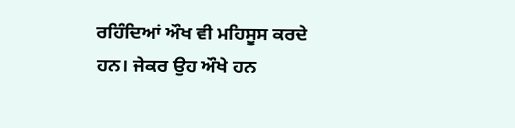ਰਹਿੰਦਿਆਂ ਔਖ ਵੀ ਮਹਿਸੂਸ ਕਰਦੇ ਹਨ। ਜੇਕਰ ਉਹ ਔਖੇ ਹਨ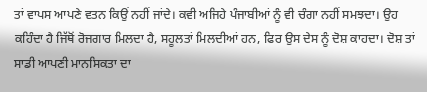ਤਾਂ ਵਾਪਸ ਆਪਣੇ ਵਤਨ ਕਿਉਂ ਨਹੀਂ ਜਾਂਦੇ। ਕਵੀ ਅਜਿਹੇ ਪੰਜਾਬੀਆਂ ਨੂੰ ਵੀ ਚੰਗਾ ਨਹੀਂ ਸਮਝਦਾ। ਉਹ ਕਹਿੰਦਾ ਹੈ ਜਿੱਥੋਂ ਰੋਜਗਾਰ ਮਿਲਦਾ ਹੈ, ਸਹੂਲਤਾਂ ਮਿਲਦੀਆਂ ਹਨ, ਫਿਰ ਉਸ ਦੇਸ ਨੂੰ ਦੋਸ਼ ਕਾਹਦਾ। ਦੋਸ਼ ਤਾਂ ਸਾਡੀ ਆਪਣੀ ਮਾਨਸਿਕਤਾ ਦਾ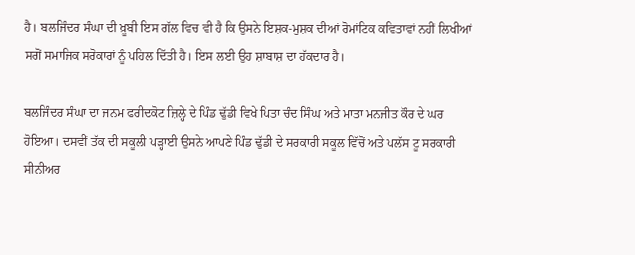ਹੈ। ਬਲਜਿੰਦਰ ਸੰਘਾ ਦੀ ਖ਼ੂਬੀ ਇਸ ਗੱਲ ਵਿਚ ਵੀ ਹੈ ਕਿ ਉਸਨੇ ਇਸ਼ਕ-ਮੁਸ਼ਕ ਦੀਆਂ ਰੋਮਾਂਟਿਕ ਕਵਿਤਾਵਾਂ ਨਹੀਂ ਲਿਖੀਆਂ ਸਗੋਂ ਸਮਾਜਿਕ ਸਰੋਕਾਰਾਂ ਨੂੰ ਪਹਿਲ ਦਿੱਤੀ ਹੈ। ਇਸ ਲਈ ਉਹ ਸ਼ਾਬਾਸ਼ ਦਾ ਹੱਕਦਾਰ ਹੈ।

ਬਲਜਿੰਦਰ ਸੰਘਾ ਦਾ ਜਨਮ ਫਰੀਦਕੋਟ ਜ਼ਿਲ੍ਹੇ ਦੇ ਪਿੰਡ ਢੁੱਡੀ ਵਿਖੇ ਪਿਤਾ ਚੰਦ ਸਿੰਘ ਅਤੇ ਮਾਤਾ ਮਨਜੀਤ ਕੌਰ ਦੇ ਘਰ ਹੋਇਆ। ਦਸਵੀਂ ਤੱਕ ਦੀ ਸਕੂਲੀ ਪੜ੍ਹਾਈ ਉਸਨੇ ਆਪਣੇ ਪਿੰਡ ਢੁੱਡੀ ਦੇ ਸਰਕਾਰੀ ਸਕੂਲ ਵਿੱਚੋਂ ਅਤੇ ਪਲੱਸ ਟੂ ਸਰਕਾਰੀ ਸੀਨੀਅਰ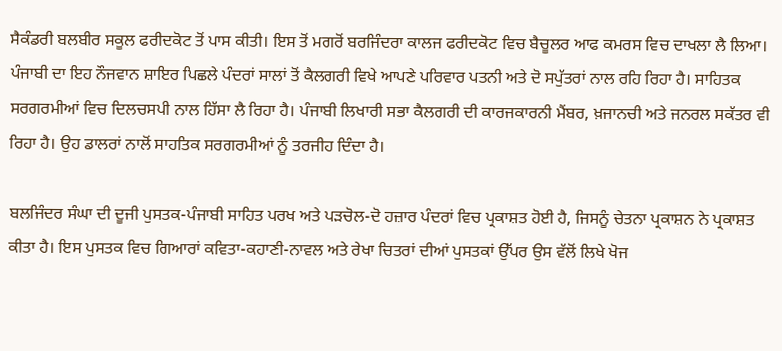ਸੈਕੰਡਰੀ ਬਲਬੀਰ ਸਕੂਲ ਫਰੀਦਕੋਟ ਤੋਂ ਪਾਸ ਕੀਤੀ। ਇਸ ਤੋਂ ਮਗਰੋਂ ਬਰਜਿੰਦਰਾ ਕਾਲਜ ਫਰੀਦਕੋਟ ਵਿਚ ਬੈਚੂਲਰ ਆਫ ਕਮਰਸ ਵਿਚ ਦਾਖਲਾ ਲੈ ਲਿਆ। ਪੰਜਾਬੀ ਦਾ ਇਹ ਨੌਜਵਾਨ ਸ਼ਾਇਰ ਪਿਛਲੇ ਪੰਦਰਾਂ ਸਾਲਾਂ ਤੋਂ ਕੈਲਗਰੀ ਵਿਖੇ ਆਪਣੇ ਪਰਿਵਾਰ ਪਤਨੀ ਅਤੇ ਦੋ ਸਪੁੱਤਰਾਂ ਨਾਲ ਰਹਿ ਰਿਹਾ ਹੈ। ਸਾਹਿਤਕ ਸਰਗਰਮੀਆਂ ਵਿਚ ਦਿਲਚਸਪੀ ਨਾਲ ਹਿੱਸਾ ਲੈ ਰਿਹਾ ਹੈ। ਪੰਜਾਬੀ ਲਿਖਾਰੀ ਸਭਾ ਕੈਲਗਰੀ ਦੀ ਕਾਰਜਕਾਰਨੀ ਮੈਂਬਰ, ਖ਼ਜਾਨਚੀ ਅਤੇ ਜਨਰਲ ਸਕੱਤਰ ਵੀ ਰਿਹਾ ਹੈ। ਉਹ ਡਾਲਰਾਂ ਨਾਲੋਂ ਸਾਹਤਿਕ ਸਰਗਰਮੀਆਂ ਨੂੰ ਤਰਜੀਹ ਦਿੰਦਾ ਹੈ।

ਬਲਜਿੰਦਰ ਸੰਘਾ ਦੀ ਦੂਜੀ ਪੁਸਤਕ-ਪੰਜਾਬੀ ਸਾਹਿਤ ਪਰਖ ਅਤੇ ਪੜਚੋਲ-ਦੋ ਹਜ਼ਾਰ ਪੰਦਰਾਂ ਵਿਚ ਪ੍ਰਕਾਸ਼ਤ ਹੋਈ ਹੈ, ਜਿਸਨੂੰ ਚੇਤਨਾ ਪ੍ਰਕਾਸ਼ਨ ਨੇ ਪ੍ਰਕਾਸ਼ਤ ਕੀਤਾ ਹੈ। ਇਸ ਪੁਸਤਕ ਵਿਚ ਗਿਆਰਾਂ ਕਵਿਤਾ-ਕਹਾਣੀ-ਨਾਵਲ ਅਤੇ ਰੇਖਾ ਚਿਤਰਾਂ ਦੀਆਂ ਪੁਸਤਕਾਂ ਉੱਪਰ ਉਸ ਵੱਲੋਂ ਲਿਖੇ ਖੋਜ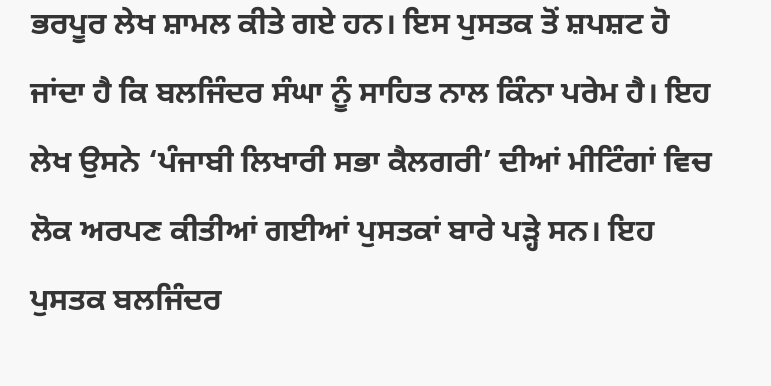ਭਰਪੂਰ ਲੇਖ ਸ਼ਾਮਲ ਕੀਤੇ ਗਏ ਹਨ। ਇਸ ਪੁਸਤਕ ਤੋਂ ਸ਼ਪਸ਼ਟ ਹੋ ਜਾਂਦਾ ਹੈ ਕਿ ਬਲਜਿੰਦਰ ਸੰਘਾ ਨੂੰ ਸਾਹਿਤ ਨਾਲ ਕਿੰਨਾ ਪਰੇਮ ਹੈ। ਇਹ ਲੇਖ ਉਸਨੇ ‘ਪੰਜਾਬੀ ਲਿਖਾਰੀ ਸਭਾ ਕੈਲਗਰੀ’ ਦੀਆਂ ਮੀਟਿੰਗਾਂ ਵਿਚ ਲੋਕ ਅਰਪਣ ਕੀਤੀਆਂ ਗਈਆਂ ਪੁਸਤਕਾਂ ਬਾਰੇ ਪੜ੍ਹੇ ਸਨ। ਇਹ ਪੁਸਤਕ ਬਲਜਿੰਦਰ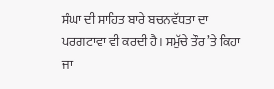ਸੰਘਾ ਦੀ ਸਾਹਿਤ ਬਾਰੇ ਬਚਨਵੱਧਤਾ ਦਾ ਪਰਗਟਾਵਾ ਵੀ ਕਰਦੀ ਹੈ। ਸਮੁੱਚੇ ਤੌਰ ’ਤੇ ਕਿਹਾ ਜਾ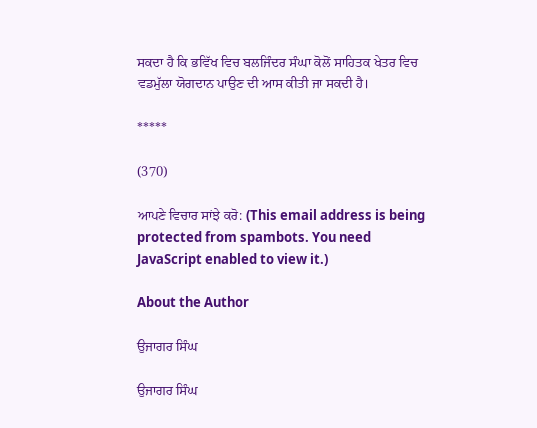ਸਕਦਾ ਹੈ ਕਿ ਭਵਿੱਖ ਵਿਚ ਬਲਜਿੰਦਰ ਸੰਘਾ ਕੋਲੋਂ ਸਾਹਿਤਕ ਖੇਤਰ ਵਿਚ ਵਡਮੁੱਲਾ ਯੋਗਦਾਨ ਪਾਉਣ ਦੀ ਆਸ ਕੀਤੀ ਜਾ ਸਕਦੀ ਹੈ।

*****

(370)

ਆਪਣੇ ਵਿਚਾਰ ਸਾਂਝੇ ਕਰੋ: (This email address is being protected from spambots. You need JavaScript enabled to view it.)

About the Author

ਉਜਾਗਰ ਸਿੰਘ

ਉਜਾਗਰ ਸਿੰਘ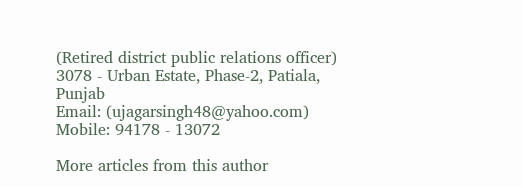(Retired district public relations officer)
3078 - Urban Estate, Phase-2, Patiala, Punjab
Email: (ujagarsingh48@yahoo.com)
Mobile: 94178 - 13072

More articles from this author